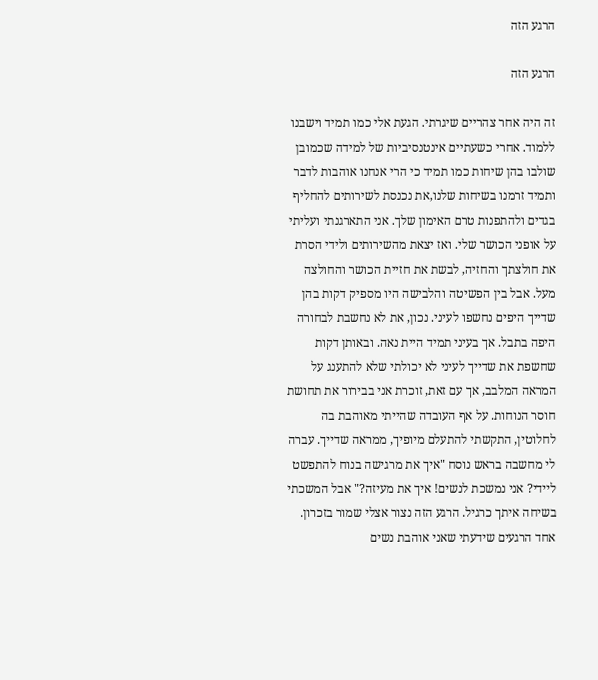הרגע הזה

הרגע הזה

זה היה אחר צהריים שיגרתי. הגעת אלי כמו תמיד וישבנו ללמוד. אחרי כשעתיים אינטנסיביות של למידה שכמובן שולבו בהן שיחות כמו תמיד כי הרי אנחנו אוהבות לדבר ותמיד זרמנו בשיחות שלנו,את נכנסת לשירותים להחליף בגדים ולהתפנות טרם האימון שלך. אני התארגנתי ועליתי על אופני הכושר שלי. ואז יצאת מהשירותים ולידי הסרת את חולצתך והחזיה, לבשת את חזיית הכושר והחולצה מעל. אבל בין הפשיטה והלבישה היו מספיק דקות בהן שדייך היפים נחשפו לעיני. נכון, את לא נחשבת לבחורה היפה בתבל. אך בעיני תמיד היית נאה. ובאותן דקות שחשפת את שדייך לעיני לא יכולתי שלא להתענג על המראה המלבב, אך עם זאת, זוכרת אני בבירור את תחושת חוסר הנוחות. על אף העובדה שהייתי מאוהבת בה לחלוטין, התקשתי להתעלם מיופיך, ממראה שדייך. עברה לי מחשבה בראש נוסח "איך את מרגישה בנוח להתפשט ליידי? אני נמשכת לנשים! איך את מעיזה?" אבל המשכתי בשיחה איתך כרגיל. הרגע הזה נצור אצלי שמור בזכרון. אחד הרגעים שידעתי שאני אוהבת נשים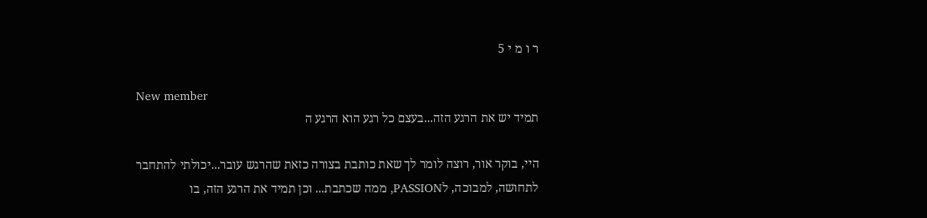ר ו מ י 5

New member
תמיד יש את הרגע הזה...בעצם כל רגע הוא הרגע ה

היי, בוקר אור, רוצה לומר לך שאת כותבת בצורה כזאת שהרגש עובר...יכולתי להתחבר לתחושה, למבוכה, לPASSION, ממה שכתבת... וכן תמיד את הרגע הזה, בו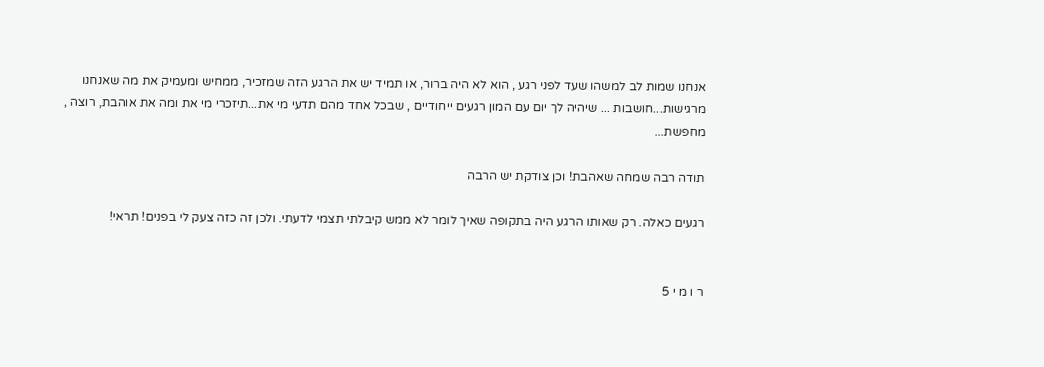אנחנו שמות לב למשהו שעד לפני רגע , הוא לא היה ברור, או תמיד יש את הרגע הזה שמזכיר, ממחיש ומעמיק את מה שאנחנו מרגישות...חושבות ... שיהיה לך יום עם המון רגעים ייחודיים , שבכל אחד מהם תדעי מי את...תיזכרי מי את ומה את אוהבת, רוצה , מחפשת...

תודה רבה שמחה שאהבת! וכן צודקת יש הרבה

רגעים כאלה. רק שאותו הרגע היה בתקופה שאיך לומר לא ממש קיבלתי תצמי לדעתי. ולכן זה כזה צעק לי בפנים! תראי!


ר ו מ י 5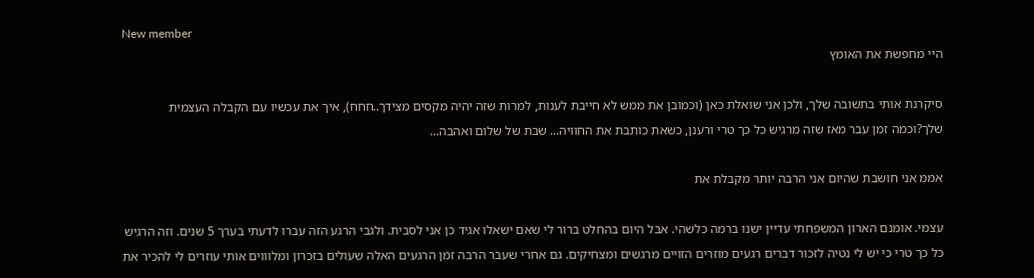New member
היי מחפשת את האומץ

סיקרנת אותי בתשובה שלך, ולכן אני שואלת כאן (וכמובן את ממש לא חייבת לענות, למרות שזה יהיה מקסים מצידך..חחח), איך את עכשיו עם הקבלה העצמית שלך?וכמה זמן עבר מאז שזה מרגיש כל כך טרי ורענן, כשאת כותבת את החוויה... שבת של שלום ואהבה...

אממ אני חושבת שהיום אני הרבה יותר מקבלת את

עצמי. אומנם הארון המשפחתי עדיין ישנו ברמה כלשהי. אבל היום בהחלט ברור לי שאם ישאלו אגיד כן אני לסבית. ולגבי הרגע הזה עברו לדעתי בערך 5 שנים. וזה הרגיש כל כך טרי כי יש לי נטיה לזכור דברים רגעים מוזרים הזויים מרגשים ומצחיקים. גם אחרי שעבר הרבה זמן הרגעים האלה שעולים בזכרון ומלוווים אותי עוזרים לי להכיר את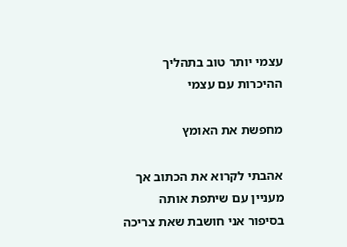עצמי יותר טוב בתהליך ההיכרות עם עצמי

מחפשת את האומץ

אהבתי לקרוא את הכתוב אך מעניין עם שיתפת אותה בסיפור אני חושבת שאת צריכה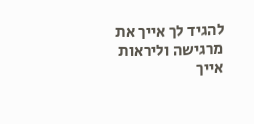להגיד לך אייך את מרגישה וליראות אייך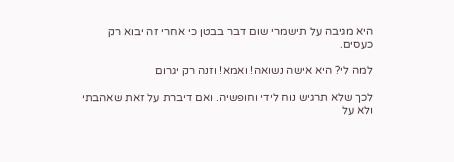היא מגיבה על תישמרי שום דבר בבטן כי אחרי זה יבוא רק כעסים.

למה לי? היא אישה נשואה! ואמא! וזנה רק יגרום

לכך שלא תרגיש נוח לידי וחופשיה. ואם דיברת על זאת שאהבתי ולא על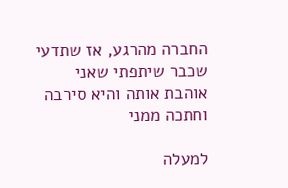החברה מהרגע, אז שתדעי שכבר שיתפתי שאני אוהבת אותה והיא סירבה וחתכה ממני

למעלה